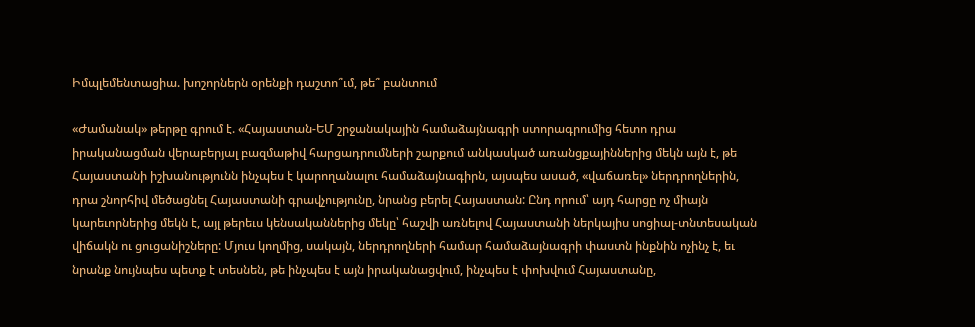Իմպլեմենտացիա. խոշորներն օրենքի դաշտո՞ւմ, թե՞ բանտում

«Ժամանակ» թերթը գրում է. «Հայաստան-ԵՄ շրջանակային համաձայնագրի ստորագրումից հետո դրա իրականացման վերաբերյալ բազմաթիվ հարցադրումների շարքում անկասկած առանցքայիններից մեկն այն է, թե Հայաստանի իշխանությունն ինչպես է կարողանալու համաձայնագիրն, այսպես ասած, «վաճառել» ներդրողներին, դրա շնորհիվ մեծացնել Հայաստանի գրավչությունը, նրանց բերել Հայաստան: Ընդ որում՝ այդ հարցը ոչ միայն կարեւորներից մեկն է, այլ թերեւս կենսականներից մեկը՝ հաշվի առնելով Հայաստանի ներկայիս սոցիալ-տնտեսական վիճակն ու ցուցանիշները: Մյուս կողմից, սակայն, ներդրողների համար համաձայնագրի փաստն ինքնին ոչինչ է, եւ նրանք նույնպես պետք է տեսնեն, թե ինչպես է այն իրականացվում, ինչպես է փոխվում Հայաստանը,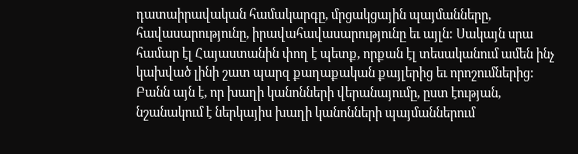դատաիրավական համակարգը, մրցակցային պայմանները, հավասարությունը, իրավահավասարությունը եւ այլն: Սակայն սրա համար էլ Հայաստանին փող է պետք, որքան էլ տեսականում ամեն ինչ կախված լինի շատ պարզ քաղաքական քայլերից եւ որոշումներից: Բանն այն է, որ խաղի կանոնների վերանայումը, ըստ էության, նշանակում է ներկայիս խաղի կանոնների պայմաններում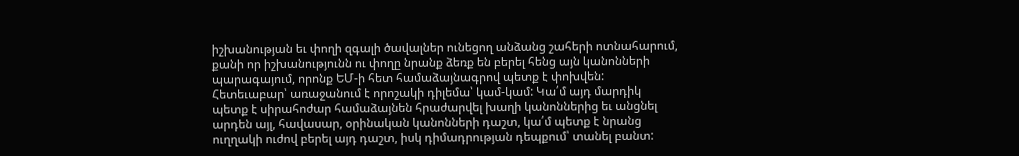իշխանության եւ փողի զգալի ծավալներ ունեցող անձանց շահերի ոտնահարում, քանի որ իշխանությունն ու փողը նրանք ձեռք են բերել հենց այն կանոնների պարագայում, որոնք ԵՄ-ի հետ համաձայնագրով պետք է փոխվեն: Հետեւաբար՝ առաջանում է որոշակի դիլեմա՝ կամ-կամ: Կա՛մ այդ մարդիկ պետք է սիրահոժար համաձայնեն հրաժարվել խաղի կանոններից եւ անցնել արդեն այլ, հավասար, օրինական կանոնների դաշտ, կա՛մ պետք է նրանց ուղղակի ուժով բերել այդ դաշտ, իսկ դիմադրության դեպքում՝ տանել բանտ: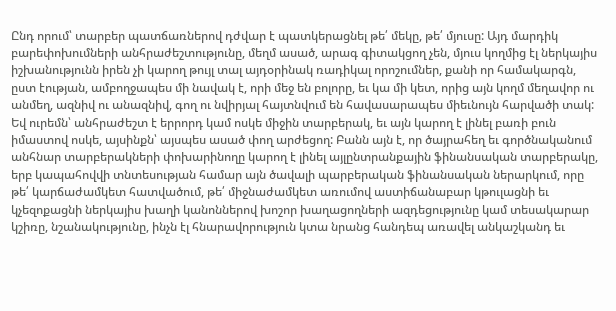Ընդ որում՝ տարբեր պատճառներով դժվար է պատկերացնել թե՛ մեկը, թե՛ մյուսը: Այդ մարդիկ բարեփոխումների անհրաժեշտությունը, մեղմ ասած, արագ գիտակցող չեն, մյուս կողմից էլ ներկայիս իշխանությունն իրեն չի կարող թույլ տալ այդօրինակ ռադիկալ որոշումներ, քանի որ համակարգն, ըստ էության, ամբողջապես մի նավակ է, որի մեջ են բոլորը, եւ կա մի կետ, որից այն կողմ մեղավոր ու անմեղ, ազնիվ ու անազնիվ, գող ու նվիրյալ հայտնվում են հավասարապես միեւնույն հարվածի տակ: Եվ ուրեմն՝ անհրաժեշտ է երրորդ կամ ոսկե միջին տարբերակ, եւ այն կարող է լինել բառի բուն իմաստով ոսկե, այսինքն՝ այսպես ասած փող արժեցող: Բանն այն է, որ ծայրահեղ եւ գործնականում անհնար տարբերակների փոխարինողը կարող է լինել այլընտրանքային ֆինանսական տարբերակը, երբ կապահովվի տնտեսության համար այն ծավալի պարբերական ֆինանսական ներարկում, որը թե՛ կարճաժամկետ հատվածում, թե՛ միջնաժամկետ առումով աստիճանաբար կթուլացնի եւ կչեզոքացնի ներկայիս խաղի կանոններով խոշոր խաղացողների ազդեցությունը կամ տեսակարար կշիռը, նշանակությունը, ինչն էլ հնարավորություն կտա նրանց հանդեպ առավել անկաշկանդ եւ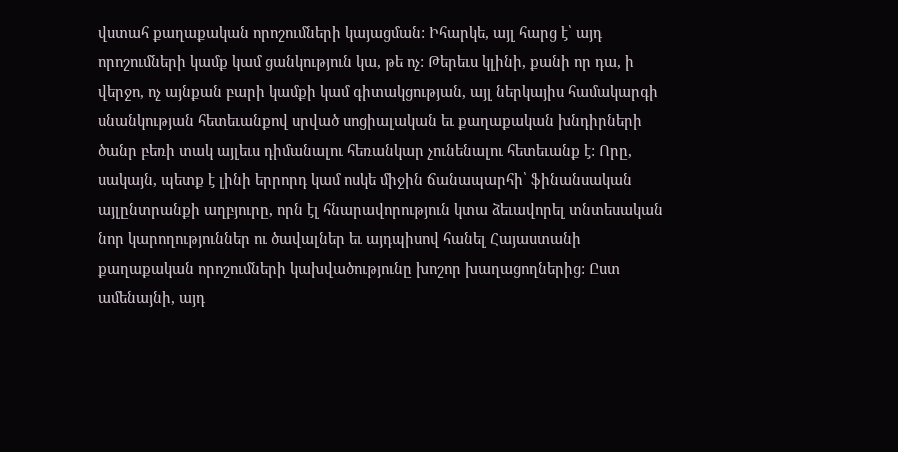վստահ քաղաքական որոշումների կայացման: Իհարկե, այլ հարց է՝ այդ որոշումների կամք կամ ցանկություն կա, թե ոչ: Թերեւս կլինի, քանի որ դա, ի վերջո, ոչ այնքան բարի կամքի կամ գիտակցության, այլ ներկայիս համակարգի սնանկության հետեւանքով սրված սոցիալական եւ քաղաքական խնդիրների ծանր բեռի տակ այլեւս դիմանալու հեռանկար չունենալու հետեւանք է: Որը, սակայն, պետք է լինի երրորդ կամ ոսկե միջին ճանապարհի՝ ֆինանսական այլընտրանքի աղբյուրը, որն էլ հնարավորություն կտա ձեւավորել տնտեսական նոր կարողություններ ու ծավալներ եւ այդպիսով հանել Հայաստանի քաղաքական որոշումների կախվածությունը խոշոր խաղացողներից: Ըստ ամենայնի, այդ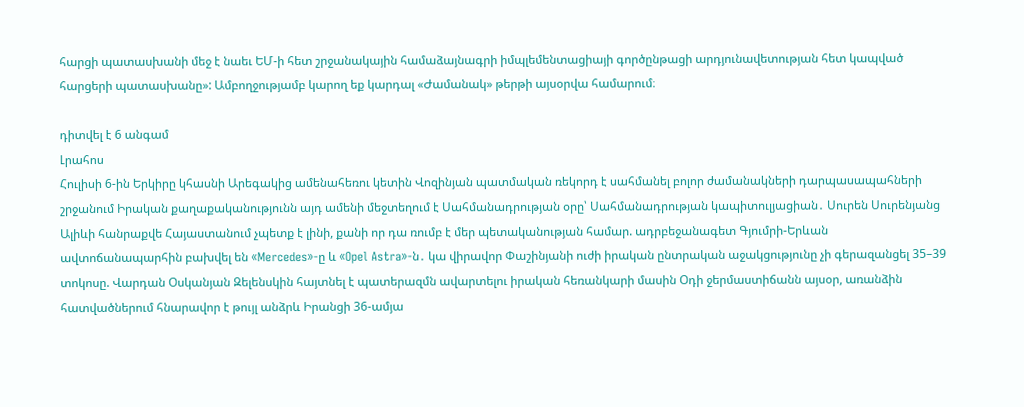հարցի պատասխանի մեջ է նաեւ ԵՄ-ի հետ շրջանակային համաձայնագրի իմպլեմենտացիայի գործընթացի արդյունավետության հետ կապված հարցերի պատասխանը»: Ամբողջությամբ կարող եք կարդալ «Ժամանակ» թերթի այսօրվա համարում։

դիտվել է 6 անգամ
Լրահոս
Հուլիսի 6-ին Երկիրը կհասնի Արեգակից ամենահեռու կետին Վոզինյան պատմական ռեկորդ է սահմանել բոլոր ժամանակների դարպասապահների շրջանում Իրական քաղաքականությունն այդ ամենի մեջտեղում է Սահմանադրության օրը՝ Սահմանադրության կապիտուլյացիան․ Սուրեն Սուրենյանց Ալիևի հանրաքվե Հայաստանում չպետք է լինի, քանի որ դա ռումբ է մեր պետականության համար. ադրբեջանագետ Գյումրի-Երևան ավտոճանապարհին բախվել են «Mercedes»-ը և «Opel Astra»-ն․ կա վիրավոր Փաշինյանի ուժի իրական ընտրական աջակցությունը չի գերազանցել 35–39 տոկոսը. Վարդան Օսկանյան Զելենսկին հայտնել է պատերազմն ավարտելու իրական հեռանկարի մասին Օդի ջերմաստիճանն այսօր, առանձին հատվածներում հնարավոր է թույլ անձրև Իրանցի 36-ամյա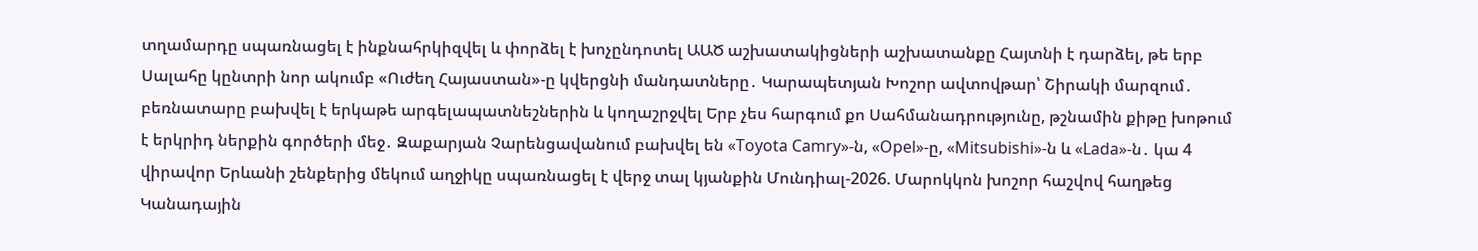տղամարդը սպառնացել է ինքնահրկիզվել և փորձել է խոչընդոտել ԱԱԾ աշխատակիցների աշխատանքը Հայտնի է դարձել, թե երբ Սալահը կընտրի նոր ակումբ «Ուժեղ Հայաստան»-ը կվերցնի մանդատները․ Կարապետյան Խոշոր ավտովթար՝ Շիրակի մարզում․ բեռնատարը բախվել է երկաթե արգելապատնեշներին և կողաշրջվել Երբ չես հարգում քո Սահմանադրությունը, թշնամին քիթը խոթում է երկրիդ ներքին գործերի մեջ․ Զաքարյան Չարենցավանում բախվել են «Toyota Camry»-ն, «Opel»-ը, «Mitsubishi»-ն և «Lada»-ն․ կա 4 վիրավոր Երևանի շենքերից մեկում աղջիկը սպառնացել է վերջ տալ կյանքին Մունդիալ-2026. Մարոկկոն խոշոր հաշվով հաղթեց Կանադային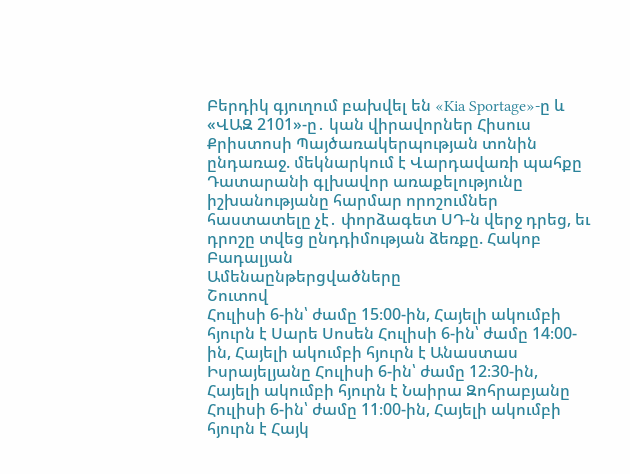Բերդիկ գյուղում բախվել են «Kia Sportage»-ը և «ՎԱԶ 2101»-ը․ կան վիրավորներ Հիսուս Քրիստոսի Պայծառակերպության տոնին ընդառաջ. մեկնարկում է Վարդավառի պահքը Դատարանի գլխավոր առաքելությունը իշխանությանը հարմար որոշումներ հաստատելը չէ․ փորձագետ ՍԴ-ն վերջ դրեց, եւ դրոշը տվեց ընդդիմության ձեռքը. Հակոբ Բադալյան
Ամենաընթերցվածները
Շուտով
Հուլիսի 6-ին՝ ժամը 15։00-ին, Հայելի ակումբի հյուրն է Սարե Սոսեն Հուլիսի 6-ին՝ ժամը 14։00-ին, Հայելի ակումբի հյուրն է Անաստաս Իսրայելյանը Հուլիսի 6-ին՝ ժամը 12։30-ին, Հայելի ակումբի հյուրն է Նաիրա Զոհրաբյանը Հուլիսի 6-ին՝ ժամը 11։00-ին, Հայելի ակումբի հյուրն է Հայկ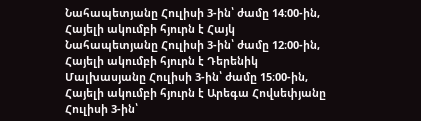Նահապետյանը Հուլիսի 3-ին՝ ժամը 14։00-ին, Հայելի ակումբի հյուրն է Հայկ Նահապետյանը Հուլիսի 3-ին՝ ժամը 12։00-ին, Հայելի ակումբի հյուրն է Դերենիկ Մալխասյանը Հուլիսի 3-ին՝ ժամը 15։00-ին, Հայելի ակումբի հյուրն է Արեգա Հովսեփյանը Հուլիսի 3-ին՝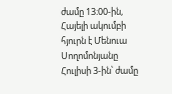ժամը 13։00-ին, Հայելի ակումբի հյուրն է Մենուա Սողոմոնյանը Հուլիսի 3-ին՝ ժամը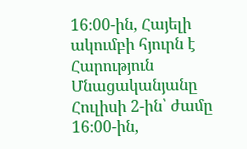16։00-ին, Հայելի ակումբի հյուրն է Հարություն Մնացականյանը Հուլիսի 2-ին՝ ժամը 16։00-ին,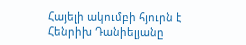Հայելի ակումբի հյուրն է Հենրիխ Դանիելյանը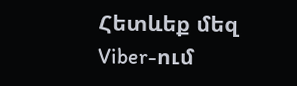Հետևեք մեզ Viber-ում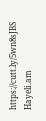https://cutt.ly/5wn8sJBS
Hayeli.am